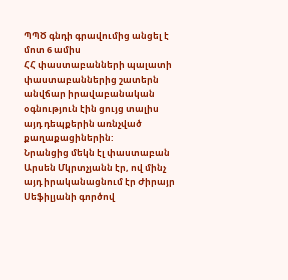ՊՊԾ գնդի գրավումից անցել է մոտ 6 ամիս
ՀՀ փաստաբանների պալատի փաստաբաններից շատերն անվճար իրավաբանական օգնություն էին ցույց տալիս այդ դեպքերին առնչված քաղաքացիներին:
Նրանցից մեկն էլ փաստաբան Արսեն Մկրտչյանն էր, ով մինչ այդ իրականացնում էր Ժիրայր Սեֆիլյանի գործով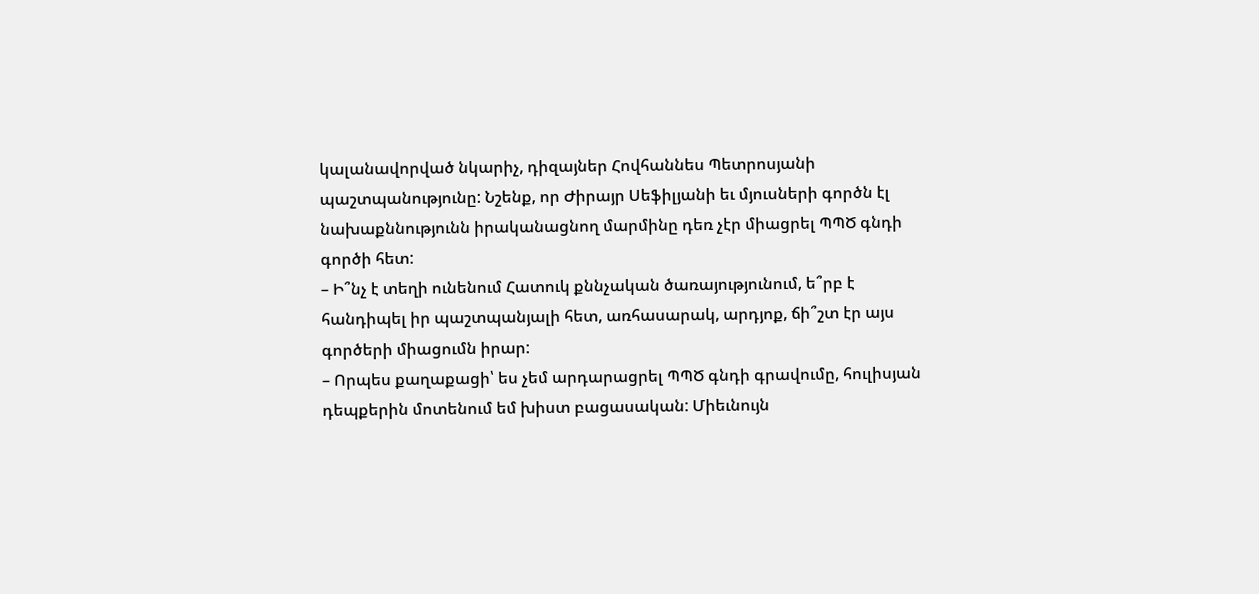կալանավորված նկարիչ, դիզայներ Հովհաննես Պետրոսյանի պաշտպանությունը: Նշենք, որ Ժիրայր Սեֆիլյանի եւ մյուսների գործն էլ նախաքննությունն իրականացնող մարմինը դեռ չէր միացրել ՊՊԾ գնդի գործի հետ:
– Ի՞նչ է տեղի ունենում Հատուկ քննչական ծառայությունում, ե՞րբ է հանդիպել իր պաշտպանյալի հետ, առհասարակ, արդյոք, ճի՞շտ էր այս գործերի միացումն իրար:
– Որպես քաղաքացի՝ ես չեմ արդարացրել ՊՊԾ գնդի գրավումը, հուլիսյան դեպքերին մոտենում եմ խիստ բացասական: Միեւնույն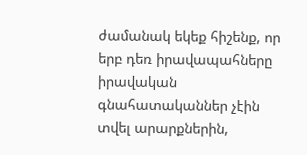ժամանակ եկեք հիշենք, որ երբ դեռ իրավապահները իրավական գնահատականներ չէին տվել արարքներին,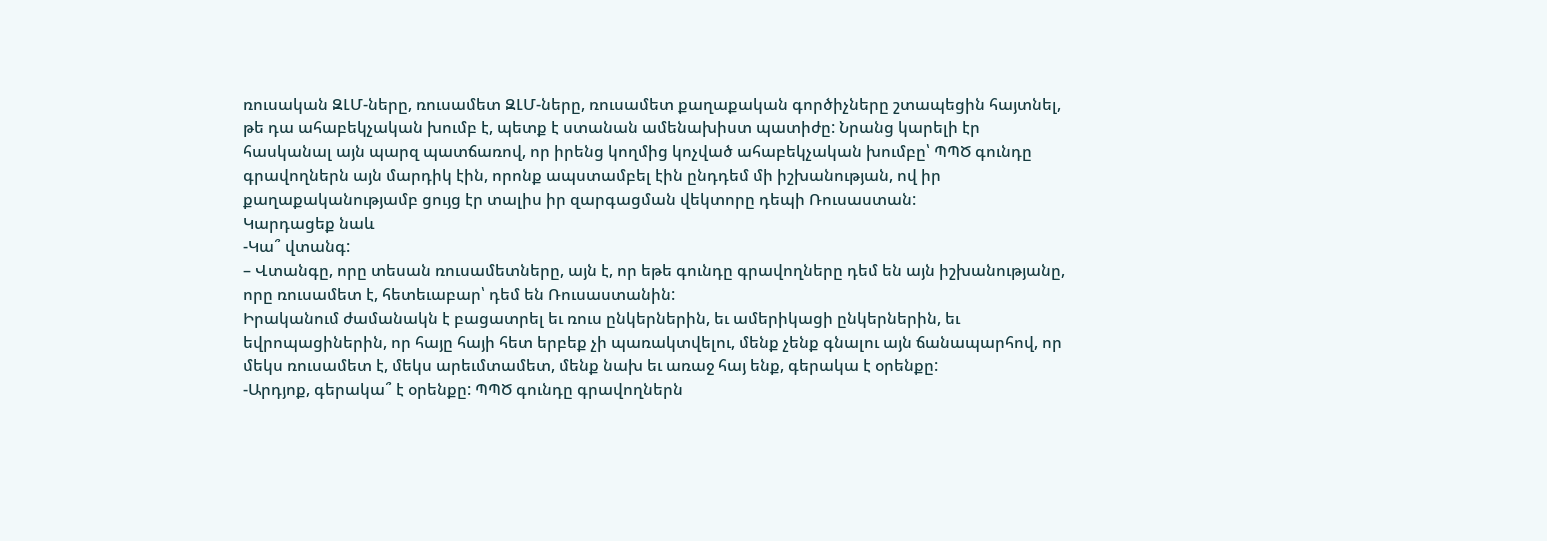ռուսական ԶԼՄ-ները, ռուսամետ ԶԼՄ-ները, ռուսամետ քաղաքական գործիչները շտապեցին հայտնել, թե դա ահաբեկչական խումբ է, պետք է ստանան ամենախիստ պատիժը: Նրանց կարելի էր հասկանալ այն պարզ պատճառով, որ իրենց կողմից կոչված ահաբեկչական խումբը՝ ՊՊԾ գունդը գրավողներն այն մարդիկ էին, որոնք ապստամբել էին ընդդեմ մի իշխանության, ով իր քաղաքականությամբ ցույց էր տալիս իր զարգացման վեկտորը դեպի Ռուսաստան:
Կարդացեք նաև
-Կա՞ վտանգ:
– Վտանգը, որը տեսան ռուսամետները, այն է, որ եթե գունդը գրավողները դեմ են այն իշխանությանը, որը ռուսամետ է, հետեւաբար՝ դեմ են Ռուսաստանին:
Իրականում ժամանակն է բացատրել եւ ռուս ընկերներին, եւ ամերիկացի ընկերներին, եւ եվրոպացիներին, որ հայը հայի հետ երբեք չի պառակտվելու, մենք չենք գնալու այն ճանապարհով, որ մեկս ռուսամետ է, մեկս արեւմտամետ, մենք նախ եւ առաջ հայ ենք, գերակա է օրենքը:
-Արդյոք, գերակա՞ է օրենքը: ՊՊԾ գունդը գրավողներն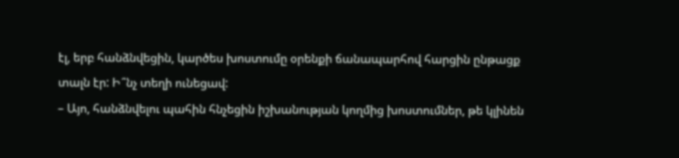էլ, երբ հանձնվեցին, կարծես խոստումը օրենքի ճանապարհով հարցին ընթացք տալն էր: Ի՞նչ տեղի ունեցավ:
– Այո, հանձնվելու պահին հնչեցին իշխանության կողմից խոստումներ, թե կլինեն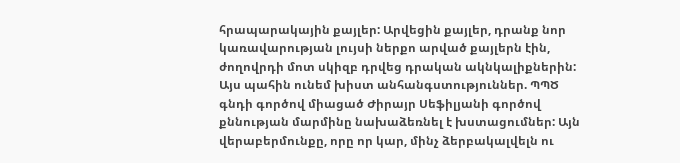հրապարակային քայլեր: Արվեցին քայլեր, դրանք նոր կառավարության լույսի ներքո արված քայլերն էին, ժողովրդի մոտ սկիզբ դրվեց դրական ակնկալիքներին:
Այս պահին ունեմ խիստ անհանգստություններ. ՊՊԾ գնդի գործով միացած Ժիրայր Սեֆիլյանի գործով քննության մարմինը նախաձեռնել է խստացումներ: Այն վերաբերմունքը, որը որ կար, մինչ ձերբակալվելն ու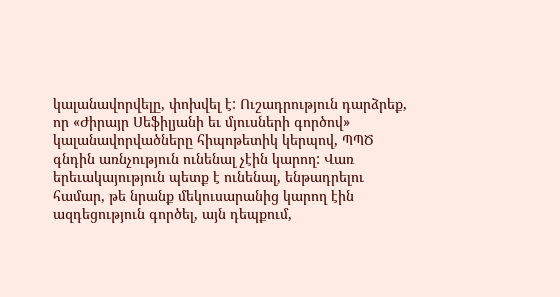կալանավորվելը, փոխվել է: Ուշադրություն դարձրեք, որ «Ժիրայր Սեֆիլյանի եւ մյուսների գործով» կալանավորվածները հիպոթետիկ կերպով, ՊՊԾ գնդին առնչություն ունենալ չէին կարող: Վառ երեւակայություն պետք է ունենալ, ենթադրելու համար, թե նրանք մեկուսարանից կարող էին ազդեցություն գործել, այն դեպքում,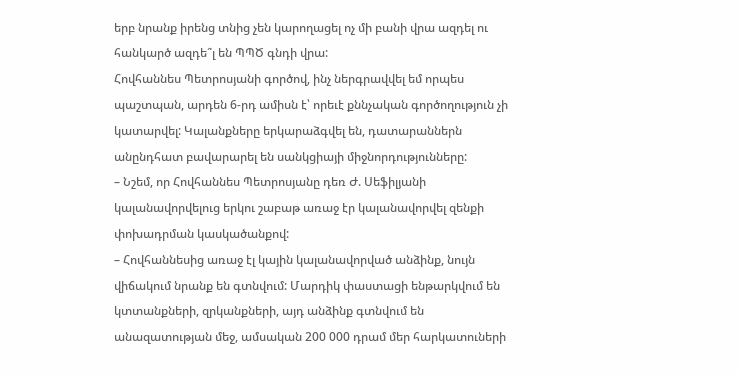երբ նրանք իրենց տնից չեն կարողացել ոչ մի բանի վրա ազդել ու հանկարծ ազդե՞լ են ՊՊԾ գնդի վրա:
Հովհաննես Պետրոսյանի գործով, ինչ ներգրավվել եմ որպես պաշտպան, արդեն 6-րդ ամիսն է՝ որեւէ քննչական գործողություն չի կատարվել: Կալանքները երկարաձգվել են, դատարաններն անընդհատ բավարարել են սանկցիայի միջնորդությունները:
– Նշեմ, որ Հովհաննես Պետրոսյանը դեռ Ժ. Սեֆիլյանի կալանավորվելուց երկու շաբաթ առաջ էր կալանավորվել զենքի փոխադրման կասկածանքով:
– Հովհաննեսից առաջ էլ կային կալանավորված անձինք, նույն վիճակում նրանք են գտնվում: Մարդիկ փաստացի ենթարկվում են կտտանքների, զրկանքների, այդ անձինք գտնվում են անազատության մեջ, ամսական 200 000 դրամ մեր հարկատուների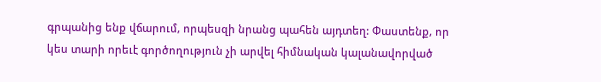գրպանից ենք վճարում, որպեսզի նրանց պահեն այդտեղ: Փաստենք, որ կես տարի որեւէ գործողություն չի արվել հիմնական կալանավորված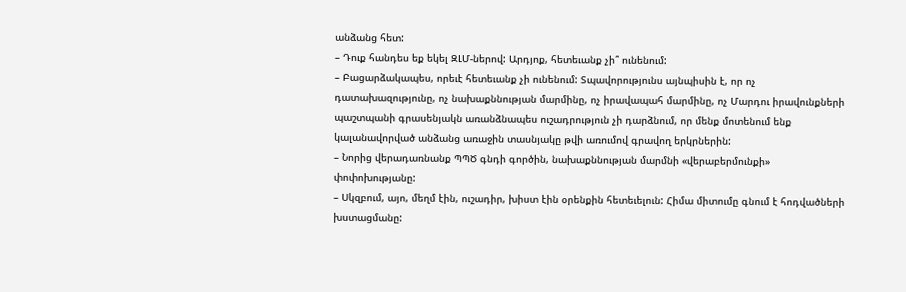անձանց հետ:
– Դուք հանդես եք եկել ԶԼՄ-ներով: Արդյոք, հետեւանք չի՞ ունենում:
– Բացարձակապես, որեւէ հետեւանք չի ունենում: Տպավորությունս այնպիսին է, որ ոչ դատախազությունը, ոչ նախաքննության մարմինը, ոչ իրավապահ մարմինը, ոչ Մարդու իրավունքների պաշտպանի գրասենյակն առանձնապես ուշադրություն չի դարձնում, որ մենք մոտենում ենք կալանավորված անձանց առաջին տասնյակը թվի առումով գրավող երկրներին:
– Նորից վերադառնանք ՊՊԾ գնդի գործին, նախաքննության մարմնի «վերաբերմունքի» փոփոխությանը:
– Սկզբում, այո, մեղմ էին, ուշադիր, խիստ էին օրենքին հետեւելուն: Հիմա միտումը գնում է հոդվածների խստացմանը: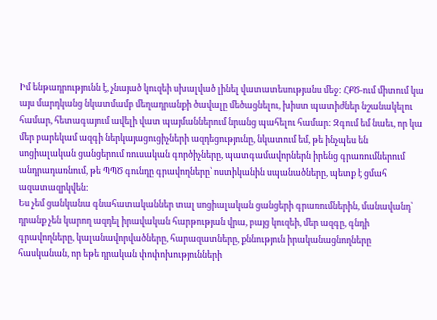Իմ ենթադրությունն է, չնայած կուզեի սխալված լինել վատատեսությանս մեջ: ՀՔԾ-ում միտում կա այս մարդկանց նկատմամբ մեղադրանքի ծավալը մեծացնելու, խիստ պատիժներ նշանակելու համար, հետագայում ավելի վատ պայմաններում նրանց պահելու համար: Զգում եմ նաեւ, որ կա մեր բարեկամ ազգի ներկայացուցիչների ազդեցությունը, նկատում եմ, թե ինչպես են սոցիալական ցանցերում ռուսական գործիչները, պատգամավորներն իրենց գրառումներում անդրադառնում, թե ՊՊԾ գունդը գրավողները՝ ոստիկանին սպանածները, պետք է ցմահ ազատազրկվեն:
Ես չեմ ցանկանա գնահատականներ տալ սոցիալական ցանցերի գրառումներին, մանավանդ՝ դրանք չեն կարող ազդել իրավական հարթության վրա, բայց կուզեի, մեր ազգը, գնդի գրավողները, կալանավորվածները, հարազատները, քննություն իրականացնողները հասկանան, որ եթե դրական փոփոխությունների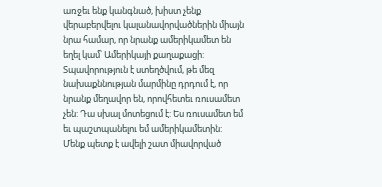առջեւ ենք կանգնած, խիստ չենք վերաբերվելու կալանավորվածներին միայն նրա համար, որ նրանք ամերիկամետ են եղել կամ՝ Ամերիկայի քաղաքացի:
Տպավորություն է ստեղծվում, թե մեզ նախաքննության մարմինը դրդում է, որ նրանք մեղավոր են, որովհետեւ ռուսամետ չեն: Դա սխալ մոտեցում է: Ես ռուսամետ եմ եւ պաշտպանելու եմ ամերիկամետին: Մենք պետք է ավելի շատ միավորված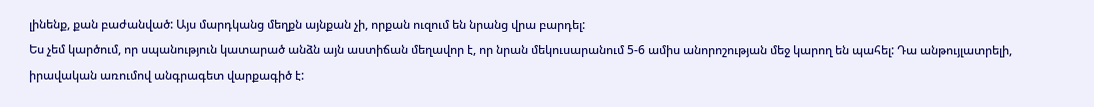լինենք, քան բաժանված: Այս մարդկանց մեղքն այնքան չի, որքան ուզում են նրանց վրա բարդել:
Ես չեմ կարծում, որ սպանություն կատարած անձն այն աստիճան մեղավոր է, որ նրան մեկուսարանում 5-6 ամիս անորոշության մեջ կարող են պահել: Դա անթույլատրելի, իրավական առումով անգրագետ վարքագիծ է: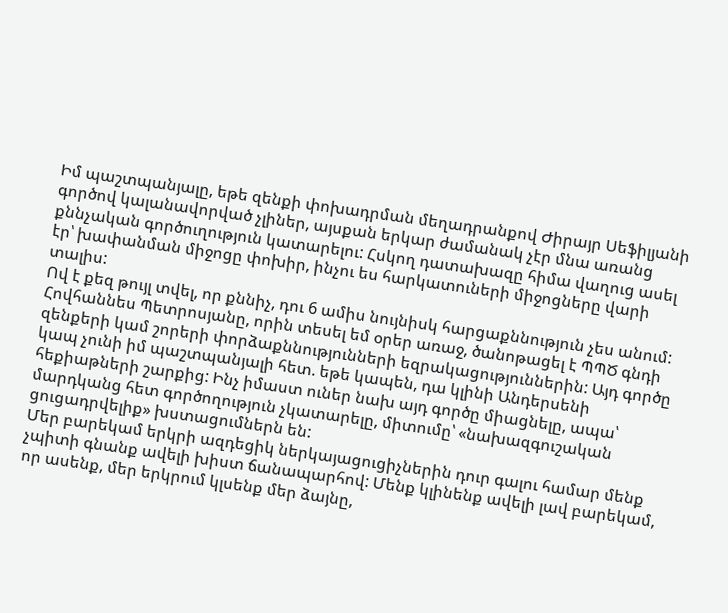Իմ պաշտպանյալը, եթե զենքի փոխադրման մեղադրանքով Ժիրայր Սեֆիլյանի գործով կալանավորված չլիներ, այսքան երկար ժամանակ չէր մնա առանց քննչական գործուղություն կատարելու: Հսկող դատախազը հիմա վաղուց ասել էր՝ խափանման միջոցը փոխիր, ինչու ես հարկատուների միջոցները վարի տալիս:
Ով է քեզ թույլ տվել, որ քննիչ, դու 6 ամիս նույնիսկ հարցաքննություն չես անում:
Հովհաննես Պետրոսյանը, որին տեսել եմ օրեր առաջ, ծանոթացել է ՊՊԾ գնդի զենքերի կամ շորերի փորձաքննությունների եզրակացություններին: Այդ գործը կապ չունի իմ պաշտպանյալի հետ. եթե կապեն, դա կլինի Անդերսենի հեքիաթների շարքից: Ինչ իմաստ ուներ նախ այդ գործը միացնելը, ապա՝ մարդկանց հետ գործողություն չկատարելը, միտումը՝ «նախազգուշական ցուցադրվելիք» խստացումներն են:
Մեր բարեկամ երկրի ազդեցիկ ներկայացուցիչներին դուր գալու համար մենք չպիտի գնանք ավելի խիստ ճանապարհով: Մենք կլինենք ավելի լավ բարեկամ, որ ասենք, մեր երկրում կլսենք մեր ձայնը,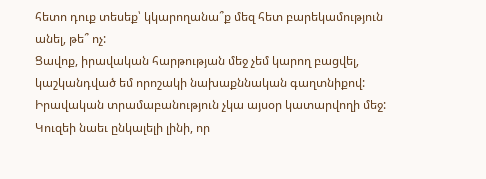հետո դուք տեսեք՝ կկարողանա՞ք մեզ հետ բարեկամություն անել, թե՞ ոչ:
Ցավոք, իրավական հարթության մեջ չեմ կարող բացվել, կաշկանդված եմ որոշակի նախաքննական գաղտնիքով: Իրավական տրամաբանություն չկա այսօր կատարվողի մեջ:
Կուզեի նաեւ ընկալելի լինի, որ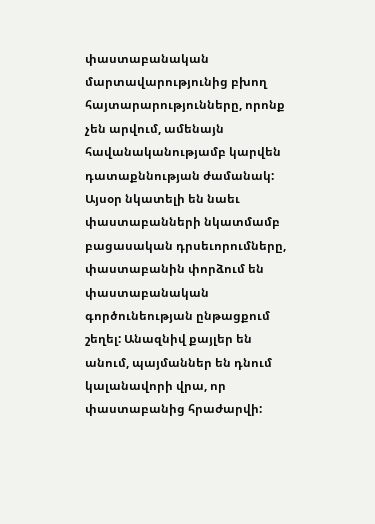փաստաբանական մարտավարությունից բխող հայտարարությունները, որոնք չեն արվում, ամենայն հավանականությամբ կարվեն դատաքննության ժամանակ:
Այսօր նկատելի են նաեւ փաստաբանների նկատմամբ բացասական դրսեւորումները, փաստաբանին փորձում են փաստաբանական գործունեության ընթացքում շեղել: Անազնիվ քայլեր են անում, պայմաններ են դնում կալանավորի վրա, որ փաստաբանից հրաժարվի: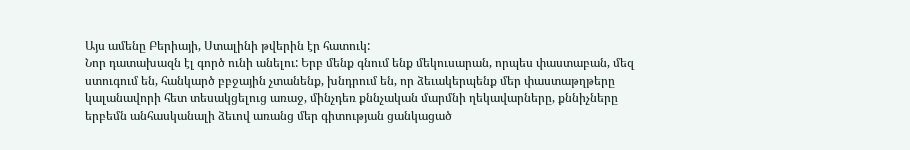Այս ամենը Բերիայի, Ստալինի թվերին էր հատուկ:
Նոր դատախազն էլ գործ ունի անելու: Երբ մենք գնում ենք մեկուսարան, որպես փաստաբան, մեզ ստուգում են, հանկարծ բբջային չտանենք, խնդրում են, որ ձեւակերպենք մեր փաստաթղթերը կալանավորի հետ տեսակցելուց առաջ, մինչդեռ քննչական մարմնի ղեկավարները, քննիչները երբեմն անհասկանալի ձեւով առանց մեր գիտության ցանկացած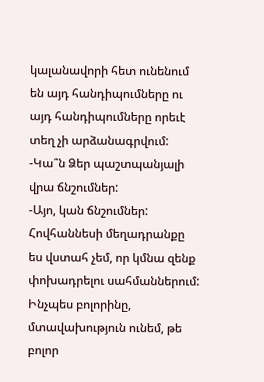կալանավորի հետ ունենում են այդ հանդիպումները ու այդ հանդիպումները որեւէ տեղ չի արձանագրվում:
-Կա՞ն Ձեր պաշտպանյալի վրա ճնշումներ:
-Այո, կան ճնշումներ: Հովհաննեսի մեղադրանքը ես վստահ չեմ, որ կմնա զենք փոխադրելու սահմաններում:
Ինչպես բոլորինը, մտավախություն ունեմ, թե բոլոր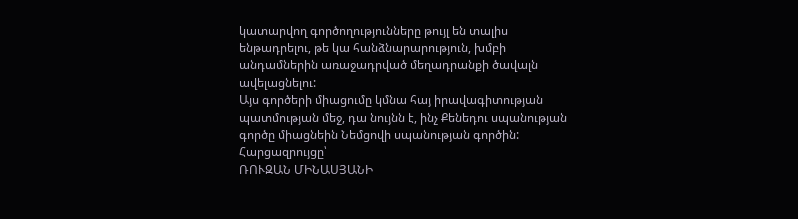կատարվող գործողությունները թույլ են տալիս ենթադրելու, թե կա հանձնարարություն, խմբի անդամներին առաջադրված մեղադրանքի ծավալն ավելացնելու:
Այս գործերի միացումը կմնա հայ իրավագիտության պատմության մեջ, դա նույնն է, ինչ Քենեդու սպանության գործը միացնեին Նեմցովի սպանության գործին:
Հարցազրույցը՝
ՌՈՒԶԱՆ ՄԻՆԱՍՅԱՆԻ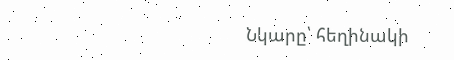Նկարը՝ հեղինակի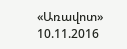«Առավոտ»
10.11.2016